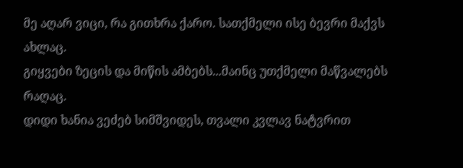მე აღარ ვიცი, რა გითხრა ქარო. სათქმელი ისე ბევრი მაქვს ახლაც.
გიყვები ზეცის და მიწის ამბებს...მაინც უთქმელი მაწვალებს რაღაც.
დიდი ხანია ვეძებ სიმშვიდეს, თვალი კვლავ ნატვრით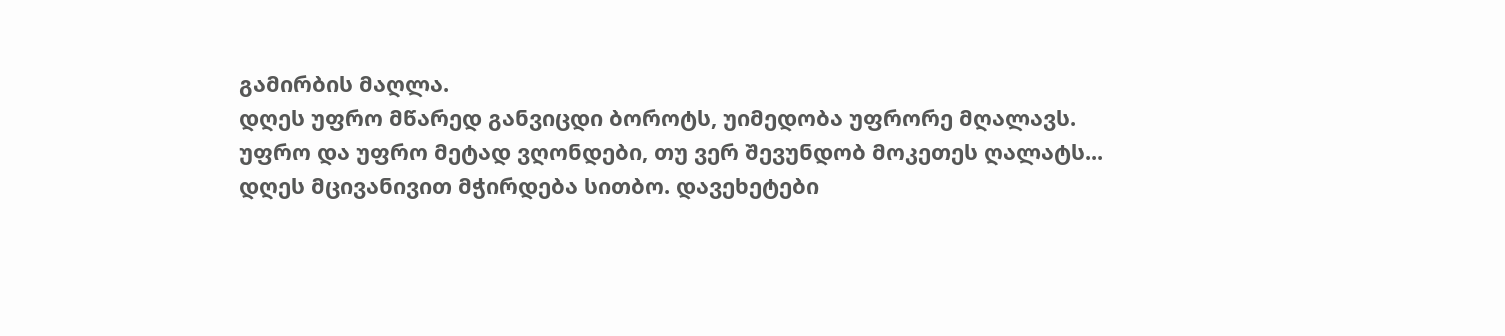გამირბის მაღლა.
დღეს უფრო მწარედ განვიცდი ბოროტს, უიმედობა უფრორე მღალავს.
უფრო და უფრო მეტად ვღონდები, თუ ვერ შევუნდობ მოკეთეს ღალატს...
დღეს მცივანივით მჭირდება სითბო. დავეხეტები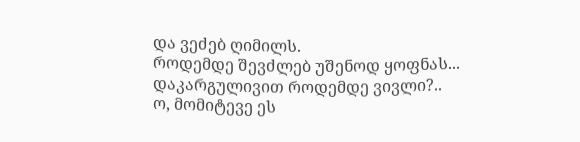და ვეძებ ღიმილს.
როდემდე შევძლებ უშენოდ ყოფნას... დაკარგულივით როდემდე ვივლი?..
ო, მომიტევე ეს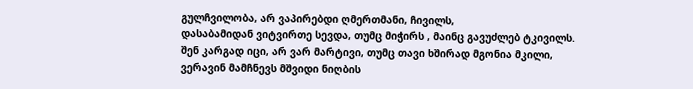გულჩვილობა, არ ვაპირებდი ღმერთმანი, ჩივილს,
დასაბამიდან ვიტვირთე სევდა, თუმც მიჭირს , მაინც გავუძლებ ტკივილს.
შენ კარგად იცი, არ ვარ მარტივი, თუმც თავი ხშირად მგონია მკილი,
ვერავინ მამჩნევს მშვიდი ნიღბის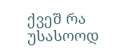ქვეშ რა უსასოოდ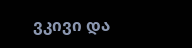ვკივი და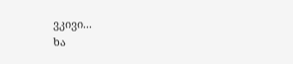ვკივი...
ხა